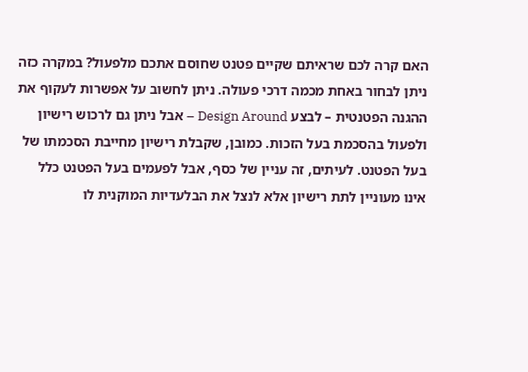האם קרה לכם שראיתם שקיים פטנט שחוסם אתכם מלפעול? במקרה כזה ניתן לבחור באחת מכמה דרכי פעולה. ניתן לחשוב על אפשרות לעקוף את ההגנה הפטנטית – לבצע Design Around – אבל ניתן גם לרכוש רישיון ולפעול בהסכמת בעל הזכות. כמובן, שקבלת רישיון מחייבת הסכמתו של בעל הפטנט. לעיתים, זה עניין של כסף, אבל לפעמים בעל הפטנט כלל אינו מעוניין לתת רישיון אלא לנצל את הבלעדיות המוקנית לו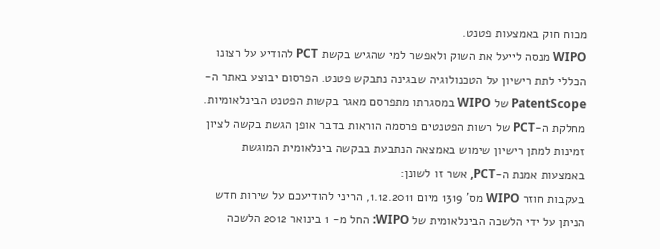מכוח חוק באמצעות פטנט.
WIPO מנסה לייעל את השוק ולאפשר למי שהגיש בקשת PCT להודיע על רצונו הכללי לתת רישיון על הטכנולוגיה שבגינה נתבקש פטנט. הפרסום יבוצע באתר ה-PatentScope של WIPO במסגרתו מתפרסם מאגר בקשות הפטנט הבינלאומיות.
מחלקת ה-PCT של רשות הפטנטים פרסמה הוראות בדבר אופן הגשת בקשה לציון זמינות למתן רישיון שימוש באמצאה הנתבעת בבקשה בינלאומית המוגשת באמצעות אמנת ה-PCT, אשר זו לשונן:
בעקבות חוזר WIPO מס' 1319 מיום 1.12.2011, הריני להודיעכם על שירות חדש הניתן על ידי הלשכה הבינלאומית של WIPO: החל מ- 1 בינואר 2012 הלשכה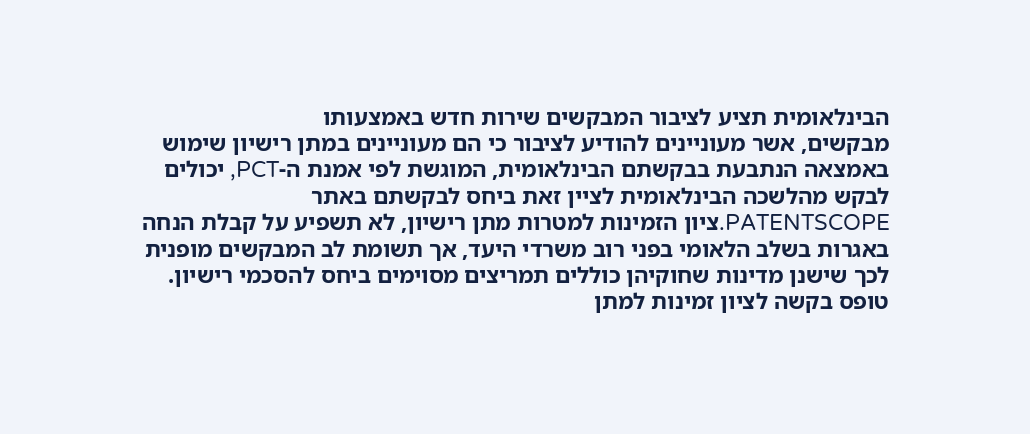הבינלאומית תציע לציבור המבקשים שירות חדש באמצעותו
מבקשים, אשר מעוניינים להודיע לציבור כי הם מעוניינים במתן רישיון שימוש באמצאה הנתבעת בבקשתם הבינלאומית, המוגשת לפי אמנת ה-PCT, יכולים לבקש מהלשכה הבינלאומית לציין זאת ביחס לבקשתם באתר PATENTSCOPE.ציון הזמינות למטרות מתן רישיון, לא תשפיע על קבלת הנחה באגרות בשלב הלאומי בפני רוב משרדי היעד, אך תשומת לב המבקשים מופנית לכך שישנן מדינות שחוקיהן כוללים תמריצים מסוימים ביחס להסכמי רישיון.
טופס בקשה לציון זמינות למתן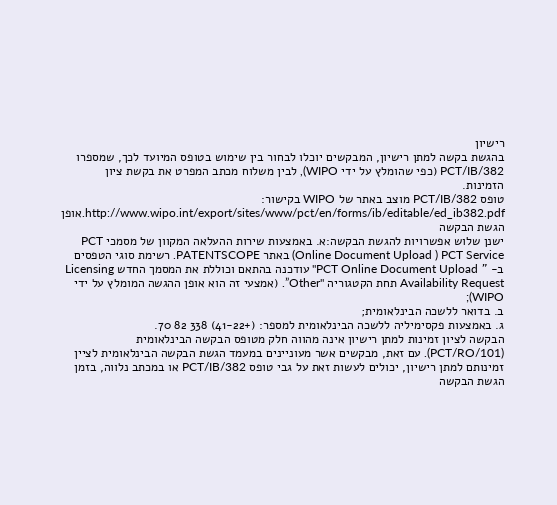רישיון
בהגשת בקשה למתן רישיון, המבקשים יוכלו לבחור בין שימוש בטופס המיועד לכך, שמספרו PCT/IB/382 (כפי שהומלץ על ידי WIPO), לבין משלוח מכתב המפרט את בקשת ציון הזמינות.
טופס PCT/IB/382 מוצב באתר של WIPO בקישור: http://www.wipo.int/export/sites/www/pct/en/forms/ib/editable/ed_ib382.pdf.אופן הגשת הבקשה
ישנן שלוש אפשרויות להגשת הבקשה:א. באמצעות שירות ההעלאה המקוון של מסמכי PCT Online Document Upload ) PCT Service) באתר PATENTSCOPE. רשימת סוגי הטפסים ב- " PCT Online Document Upload" עודכנה בהתאם וכוללת את המסמך החדש Licensing Availability Request תחת הקטגוריה "Other”. (אמצעי זה הוא אופן ההגשה המומלץ על ידי WIPO);
ב. בדואר ללשכה הבינלאומית;
ג. באמצעות פקסימיליה ללשכה הבינלאומית למספר: (+41-22) 338 82 70.
הבקשה לציון זמינות למתן רישיון אינה מהווה חלק מטופס הבקשה הבינלאומית (PCT/RO/101). עם זאת, מבקשים אשר מעוניינים במעמד הגשת הבקשה הבינלאומית לציין זמינותם למתן רישיון, יכולים לעשות זאת על גבי טופס PCT/IB/382 או במכתב נלווה, בזמן הגשת הבקשה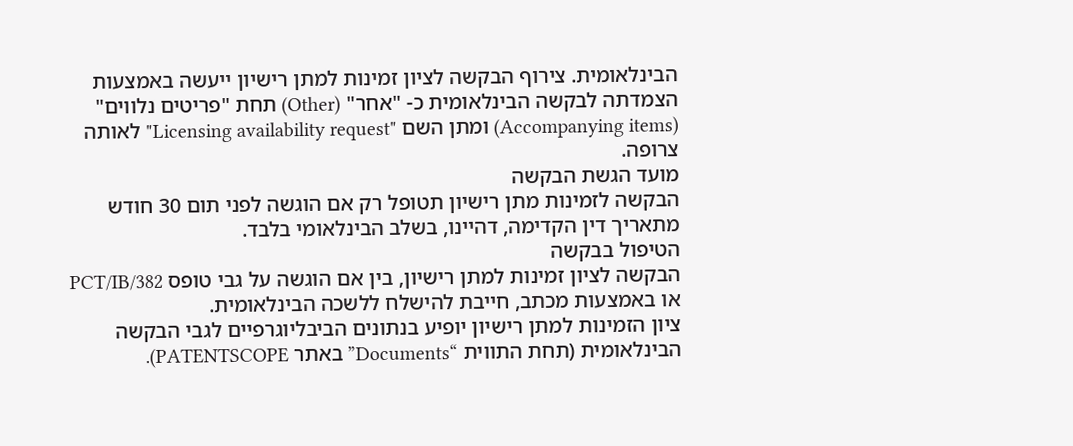הבינלאומית. צירוף הבקשה לציון זמינות למתן רישיון ייעשה באמצעות הצמדתה לבקשה הבינלאומית כ- "אחר" (Other) תחת "פריטים נלווים" (Accompanying items) ומתן השם "Licensing availability request" לאותה צרופה.
מועד הגשת הבקשה
הבקשה לזמינות מתן רישיון תטופל רק אם הוגשה לפני תום 30 חודש מתאריך דין הקדימה, דהיינו, בשלב הבינלאומי בלבד.
הטיפול בבקשה
הבקשה לציון זמינות למתן רישיון, בין אם הוגשה על גבי טופס PCT/IB/382 או באמצעות מכתב, חייבת להישלח ללשכה הבינלאומית.
ציון הזמינות למתן רישיון יופיע בנתונים הביבליוגרפיים לגבי הבקשה הבינלאומית (תחת התווית “Documents” באתר PATENTSCOPE).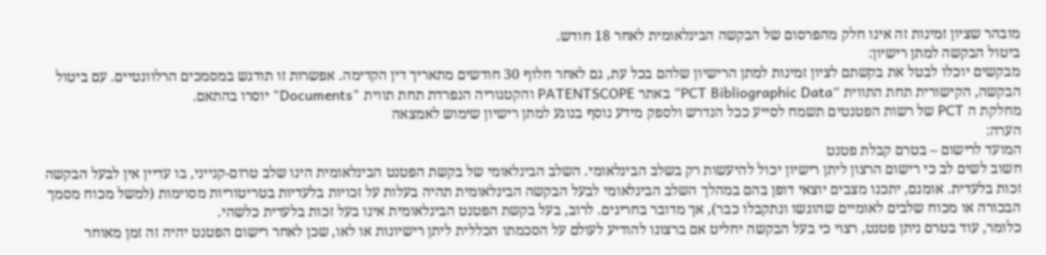מובהר שציון זמינות זה אינו חלק מהפרסום של הבקשה הבינלאומית לאחר 18 חודש.
ביטול הבקשה למתן רישיון:
מבקשים יוכלו לבטל את בקשתם לציון זמינות למתן הרישיון שלהם בכל עת, גם לאחר חלוף 30 חודשים מתאריך דין הקדימה. אפשרות זו תודגש במסמכים הרלוונטיים. עם ביטול הבקשה, הקישורית תחת התווית “PCT Bibliographic Data” באתר PATENTSCOPE והקטגוריה הנפרדת תחת תווית "Documents" יוסרו בהתאם.
מחלקת ה PCT של רשות הפטנטים תשמח לסייע ככל הנדרש ולספק מידע נוסף בנוגע למתן רישיון שימוש לאמצאה
הערה:
המועד לרישום – בטרם קבלת פטנט
חשוב לשים לב כי רישום הרצון ליתן רישיון יכול להיעשות רק בשלב הבינלאומי. השלב הבינלאומי של בקשת הפטנט הבינלאומית הינו שלב טרום-קנייני, בו עדיין אין לבעל הבקשה זכות בלעדית. אומנם, יתכנו מצבים יוצאי דופן בהם במהלך השלב הבינלאומי לבעל הבקשה הבינלאומית תהיה בעלות על זכויות בלעדיות בטריטוריות מסוימות (למשל מכוח מסמך הבכורה או מכוח שלבים לאומיים שהוגשו ונתקבלו כבר), אך מדובר בחריגים. לרוב, בעל בקשת הפטנט הבינלאומית אינו בעל זכות בלעדית כלשהי.
כלומר, עוד בטרם ניתן פטנט, רצוי כי בעל הבקשה יחליט אם ברצונו להודיע לעולם על הסכמתו הכללית ליתן רישיונות או לאו, שכן לאחר רישום הפטנט יהיה זה זמן מאוחר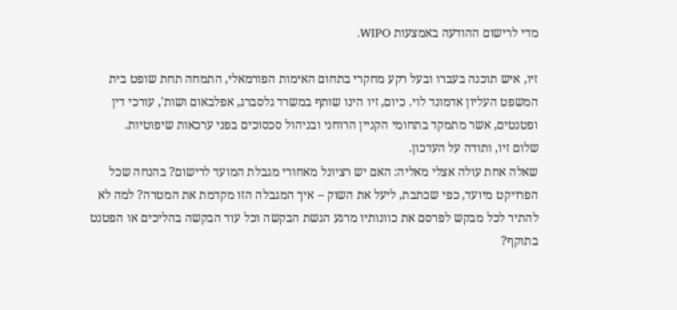מדי לרישום ההודעה באמצעות WIPO.

זיו, איש תוכנה בעברו ובעל רקע מחקרי בתחום האימות הפורמאלי, התמחה תחת שופט בית המשפט העליון אדמונד לוי. כיום, זיו הינו שותף במשרד גלסברג, אפלבאום ושות', עורכי דין ופטנטים, אשר מתמקד בתחומי הקניין הרוחני ובניהול סכסוכים בפני ערכאות שיפוטיות.
שלום זיו, ותודה על העדכון.
שאלה אחת עולה אצלי מאליה: האם יש רציונל מאחורי מגבלת המועד לרישום? בהנחה שכל הפרויקט מיועד, כפי שכתבת, ליעל את השוק – איך המגבלה הזו מקדמת את המטרה? למה לא להתיר לכל מבקש לפרסם את כוונותיו מרגע הגשת הבקשה וכל עוד הבקשה בהליכים או הפטנט בתוקף?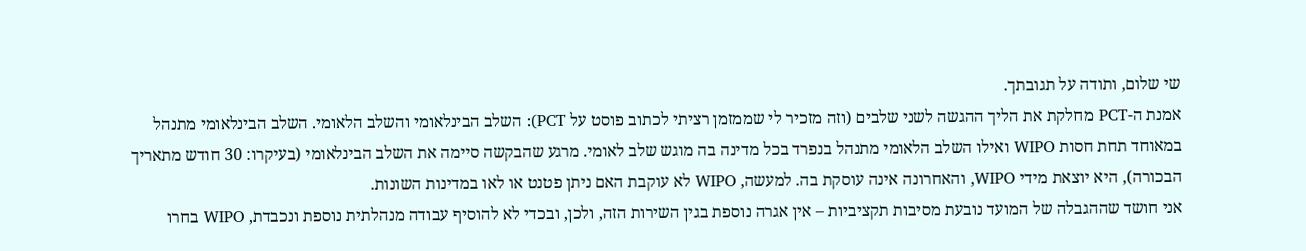שי שלום, ותודה על תגובתך.
אמנת ה-PCT מחלקת את הליך ההגשה לשני שלבים (וזה מזכיר לי שממזמן רציתי לכתוב פוסט על PCT): השלב הבינלאומי והשלב הלאומי. השלב הבינלאומי מתנהל במאוחד תחת חסות WIPO ואילו השלב הלאומי מתנהל בנפרד בכל מדינה בה מוגש שלב לאומי. מרגע שהבקשה סיימה את השלב הבינלאומי (בעיקרו: 30 חודש מתאריך הבכורה), היא יוצאת מידי WIPO, והאחרונה אינה עוסקת בה. למעשה, WIPO לא עוקבת האם ניתן פטנט או לאו במדינות השונות.
אני חושד שההגבלה של המועד נובעת מסיבות תקציביות – אין אגרה נוספת בגין השירות הזה, ולכן, ובכדי לא להוסיף עבודה מנהלתית נוספת ונכבדת, WIPO בחרו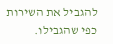להגביל את השירות כפי שהגבילו.